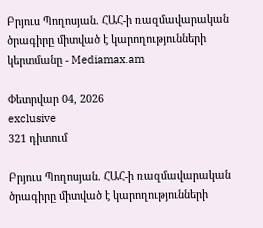Բրյուս Պողոսյան. ՀԱՀ-ի ռազմավարական ծրագիրը միտված է կարողությունների կերտմանը - Mediamax.am

Փետրվար 04, 2026
exclusive
321 դիտում

Բրյուս Պողոսյան. ՀԱՀ-ի ռազմավարական ծրագիրը միտված է կարողությունների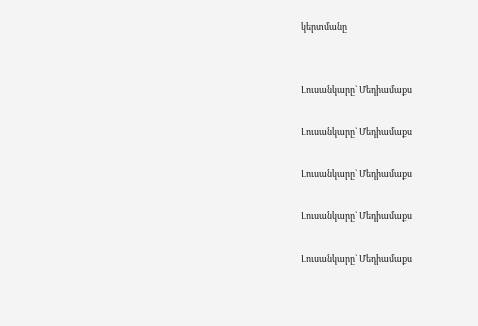կերտմանը


Լուսանկարը` Մեդիամաքս

Լուսանկարը` Մեդիամաքս

Լուսանկարը` Մեդիամաքս

Լուսանկարը` Մեդիամաքս

Լուսանկարը` Մեդիամաքս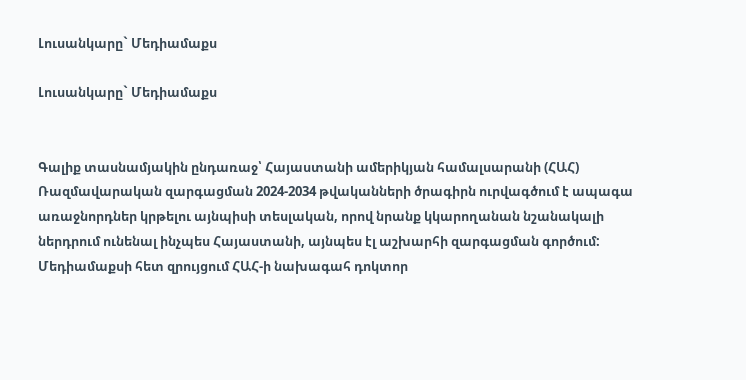Լուսանկարը` Մեդիամաքս

Լուսանկարը` Մեդիամաքս


Գալիք տասնամյակին ընդառաջ՝ Հայաստանի ամերիկյան համալսարանի (ՀԱՀ) Ռազմավարական զարգացման 2024-2034 թվականների ծրագիրն ուրվագծում է ապագա առաջնորդներ կրթելու այնպիսի տեսլական, որով նրանք կկարողանան նշանակալի ներդրում ունենալ ինչպես Հայաստանի, այնպես էլ աշխարհի զարգացման գործում: Մեդիամաքսի հետ զրույցում ՀԱՀ-ի նախագահ դոկտոր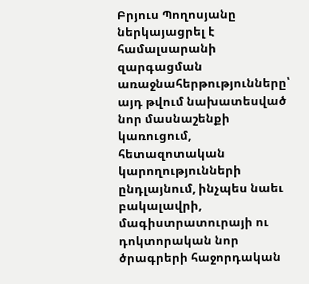Բրյուս Պողոսյանը ներկայացրել է համալսարանի զարգացման առաջնահերթությունները՝ այդ թվում նախատեսված նոր մասնաշենքի կառուցում, հետազոտական կարողությունների ընդլայնում, ինչպես նաեւ բակալավրի, մագիստրատուրայի ու դոկտորական նոր ծրագրերի հաջորդական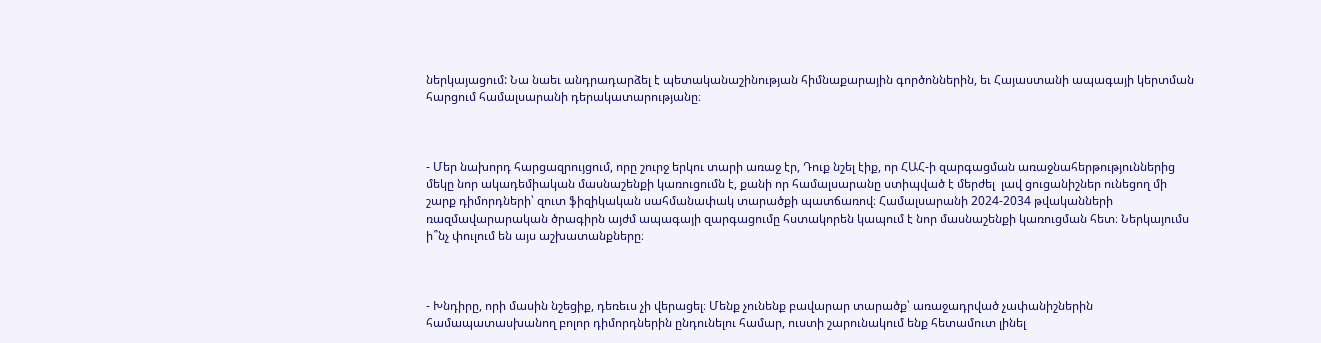ներկայացում: Նա նաեւ անդրադարձել է պետականաշինության հիմնաքարային գործոններին, եւ Հայաստանի ապագայի կերտման հարցում համալսարանի դերակատարությանը։



- Մեր նախորդ հարցազրույցում, որը շուրջ երկու տարի առաջ էր, Դուք նշել էիք, որ ՀԱՀ-ի զարգացման առաջնահերթություններից մեկը նոր ակադեմիական մասնաշենքի կառուցումն է, քանի որ համալսարանը ստիպված է մերժել  լավ ցուցանիշներ ունեցող մի շարք դիմորդների՝ զուտ ֆիզիկական սահմանափակ տարածքի պատճառով։ Համալսարանի 2024-2034 թվականների ռազմավարարական ծրագիրն այժմ ապագայի զարգացումը հստակորեն կապում է նոր մասնաշենքի կառուցման հետ։ Ներկայումս ի՞նչ փուլում են այս աշխատանքները։



- Խնդիրը, որի մասին նշեցիք, դեռեւս չի վերացել։ Մենք չունենք բավարար տարածք՝ առաջադրված չափանիշներին համապատասխանող բոլոր դիմորդներին ընդունելու համար, ուստի շարունակում ենք հետամուտ լինել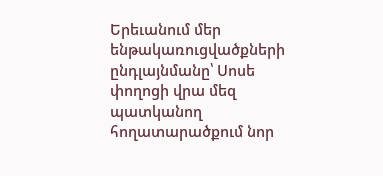Երեւանում մեր ենթակառուցվածքների ընդլայնմանը՝ Սոսե փողոցի վրա մեզ պատկանող հողատարածքում նոր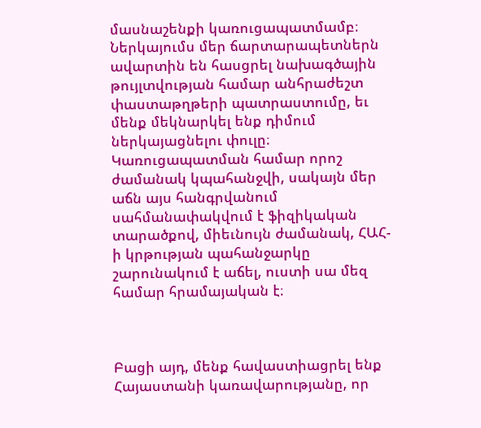մասնաշենքի կառուցապատմամբ։ Ներկայումս մեր ճարտարապետներն ավարտին են հասցրել նախագծային թույլտվության համար անհրաժեշտ փաստաթղթերի պատրաստումը, եւ մենք մեկնարկել ենք դիմում ներկայացնելու փուլը։ Կառուցապատման համար որոշ ժամանակ կպահանջվի, սակայն մեր աճն այս հանգրվանում սահմանափակվում է ֆիզիկական տարածքով, միեւնույն ժամանակ, ՀԱՀ-ի կրթության պահանջարկը շարունակում է աճել, ուստի սա մեզ համար հրամայական է։



Բացի այդ, մենք հավաստիացրել ենք Հայաստանի կառավարությանը, որ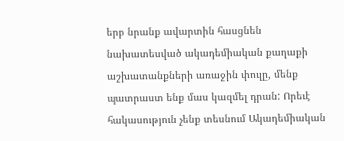երբ նրանք ավարտին հասցնեն նախատեսված ակադեմիական քաղաքի աշխատանքների առաջին փուլը, մենք պատրաստ ենք մաս կազմել դրան: Որեւէ հակասություն չենք տեսնում Ակադեմիական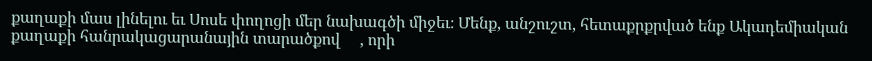քաղաքի մաս լինելու եւ Սոսե փողոցի մեր նախագծի միջեւ։ Մենք, անշուշտ, հետաքրքրված ենք Ակադեմիական քաղաքի հանրակացարանային տարածքով     , որի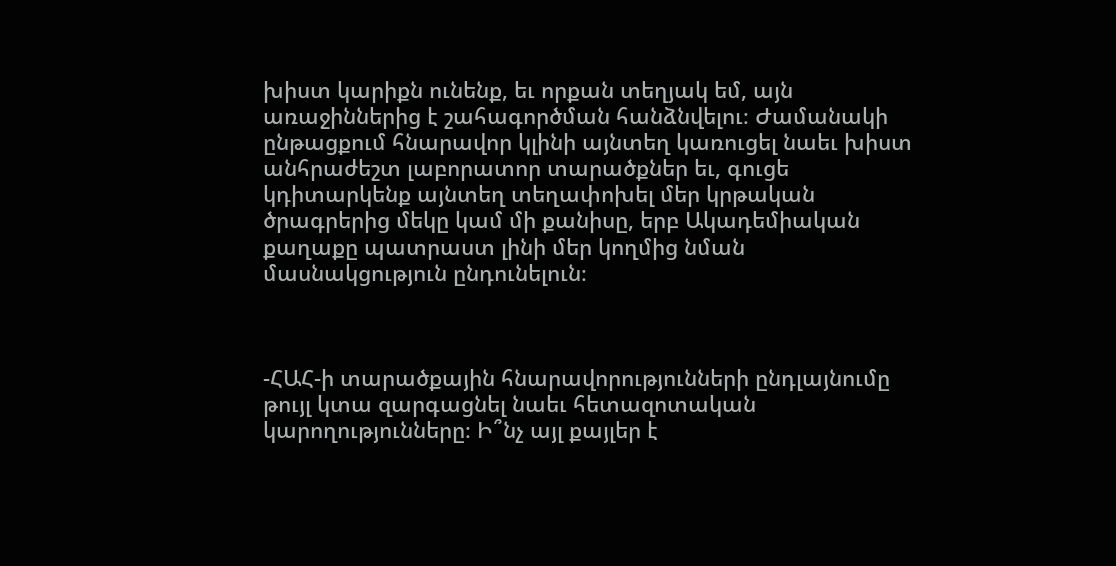խիստ կարիքն ունենք, եւ որքան տեղյակ եմ, այն առաջիններից է շահագործման հանձնվելու։ Ժամանակի ընթացքում հնարավոր կլինի այնտեղ կառուցել նաեւ խիստ անհրաժեշտ լաբորատոր տարածքներ եւ, գուցե կդիտարկենք այնտեղ տեղափոխել մեր կրթական ծրագրերից մեկը կամ մի քանիսը, երբ Ակադեմիական քաղաքը պատրաստ լինի մեր կողմից նման մասնակցություն ընդունելուն։



-ՀԱՀ-ի տարածքային հնարավորությունների ընդլայնումը թույլ կտա զարգացնել նաեւ հետազոտական կարողությունները։ Ի՞նչ այլ քայլեր է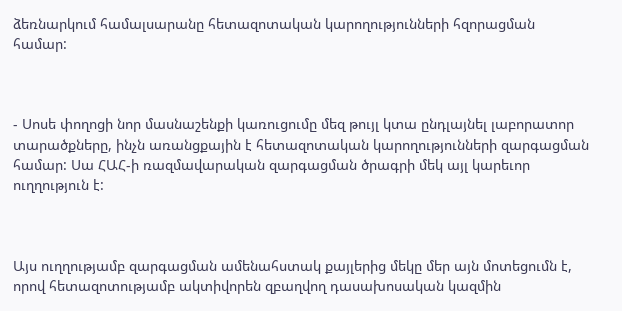ձեռնարկում համալսարանը հետազոտական կարողությունների հզորացման համար:



- Սոսե փողոցի նոր մասնաշենքի կառուցումը մեզ թույլ կտա ընդլայնել լաբորատոր տարածքները, ինչն առանցքային է հետազոտական կարողությունների զարգացման համար: Սա ՀԱՀ-ի ռազմավարական զարգացման ծրագրի մեկ այլ կարեւոր ուղղություն է:



Այս ուղղությամբ զարգացման ամենահստակ քայլերից մեկը մեր այն մոտեցումն է, որով հետազոտությամբ ակտիվորեն զբաղվող դասախոսական կազմին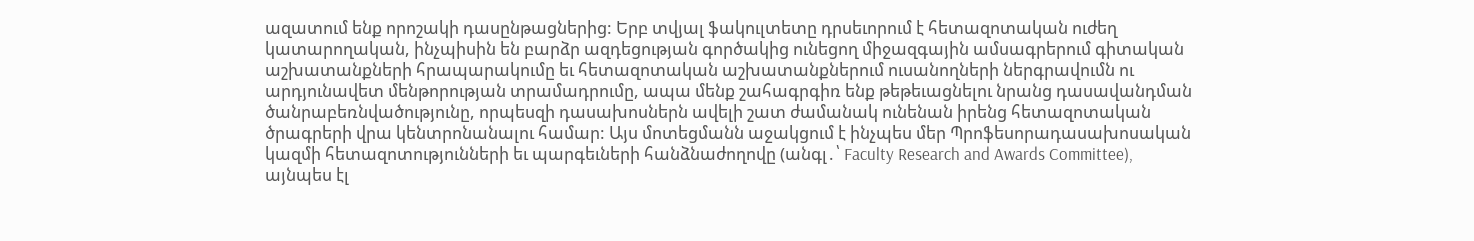ազատում ենք որոշակի դասընթացներից: Երբ տվյալ ֆակուլտետը դրսեւորում է հետազոտական ուժեղ կատարողական, ինչպիսին են բարձր ազդեցության գործակից ունեցող միջազգային ամսագրերում գիտական աշխատանքների հրապարակումը եւ հետազոտական աշխատանքներում ուսանողների ներգրավումն ու արդյունավետ մենթորության տրամադրումը, ապա մենք շահագրգիռ ենք թեթեւացնելու նրանց դասավանդման ծանրաբեռնվածությունը, որպեսզի դասախոսներն ավելի շատ ժամանակ ունենան իրենց հետազոտական ծրագրերի վրա կենտրոնանալու համար: Այս մոտեցմանն աջակցում է ինչպես մեր Պրոֆեսորադասախոսական կազմի հետազոտությունների եւ պարգեւների հանձնաժողովը (անգլ․՝ Faculty Research and Awards Committee), այնպես էլ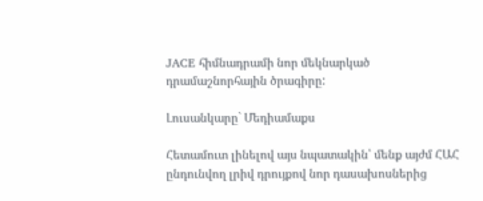JACE հիմնադրամի նոր մեկնարկած դրամաշնորհային ծրագիրը:

Լուսանկարը` Մեդիամաքս

Հետամուտ լինելով այս նպատակին՝ մենք այժմ ՀԱՀ ընդունվող լրիվ դրույքով նոր դասախոսներից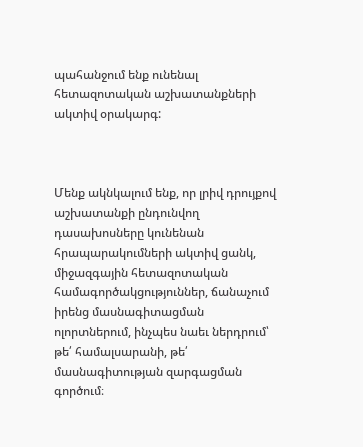պահանջում ենք ունենալ հետազոտական աշխատանքների ակտիվ օրակարգ:



Մենք ակնկալում ենք, որ լրիվ դրույքով աշխատանքի ընդունվող դասախոսները կունենան հրապարակումների ակտիվ ցանկ, միջազգային հետազոտական համագործակցություններ, ճանաչում իրենց մասնագիտացման ոլորտներում, ինչպես նաեւ ներդրում՝ թե՛ համալսարանի, թե՛ մասնագիտության զարգացման գործում։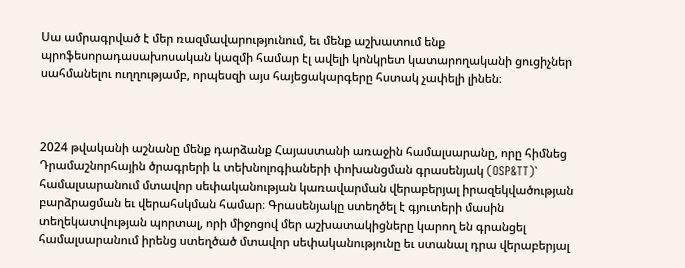Սա ամրագրված է մեր ռազմավարությունում, եւ մենք աշխատում ենք պրոֆեսորադասախոսական կազմի համար էլ ավելի կոնկրետ կատարողականի ցուցիչներ սահմանելու ուղղությամբ, որպեսզի այս հայեցակարգերը հստակ չափելի լինեն։



2024 թվականի աշնանը մենք դարձանք Հայաստանի առաջին համալսարանը, որը հիմնեց Դրամաշնորհային ծրագրերի և տեխնոլոգիաների փոխանցման գրասենյակ (OSP&TT)` համալսարանում մտավոր սեփականության կառավարման վերաբերյալ իրազեկվածության բարձրացման եւ վերահսկման համար։ Գրասենյակը ստեղծել է գյուտերի մասին տեղեկատվության պորտալ, որի միջոցով մեր աշխատակիցները կարող են գրանցել համալսարանում իրենց ստեղծած մտավոր սեփականությունը եւ ստանալ դրա վերաբերյալ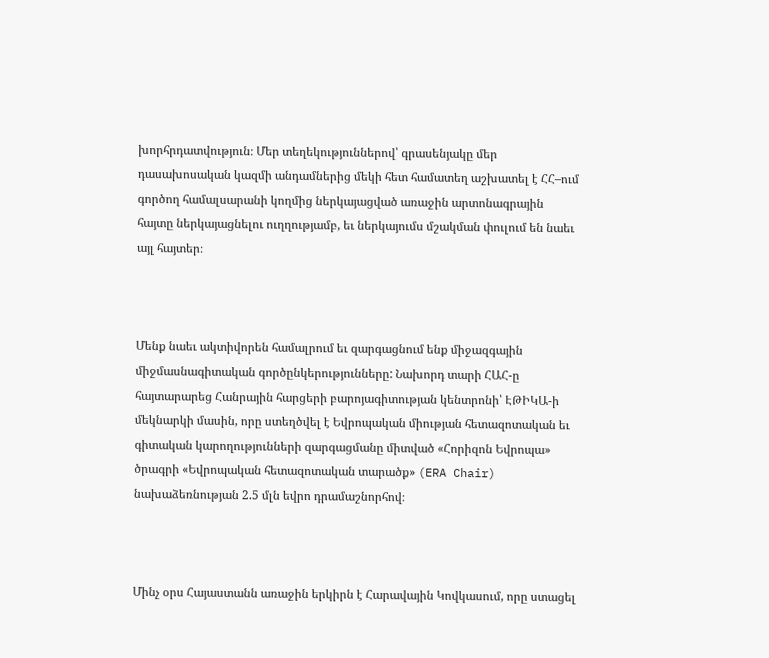խորհրդատվություն։ Մեր տեղեկություններով՝ գրասենյակը մեր դասախոսական կազմի անդամներից մեկի հետ համատեղ աշխատել է ՀՀ–ում գործող համալսարանի կողմից ներկայացված առաջին արտոնագրային հայտը ներկայացնելու ուղղությամբ, եւ ներկայումս մշակման փուլում են նաեւ այլ հայտեր։



Մենք նաեւ ակտիվորեն համալրում եւ զարգացնում ենք միջազգային միջմասնագիտական գործընկերությունները: Նախորդ տարի ՀԱՀ-ը հայտարարեց Հանրային հարցերի բարոյագիտության կենտրոնի՝ ԷԹԻԿԱ-ի մեկնարկի մասին, որը ստեղծվել է Եվրոպական միության հետազոտական եւ գիտական կարողությունների զարգացմանը միտված «Հորիզոն Եվրոպա» ծրագրի «Եվրոպական հետազոտական տարածք» (ERA Chair) նախաձեռնության 2.5 մլն եվրո դրամաշնորհով։



Մինչ օրս Հայաստանն առաջին երկիրն է Հարավային Կովկասում, որը ստացել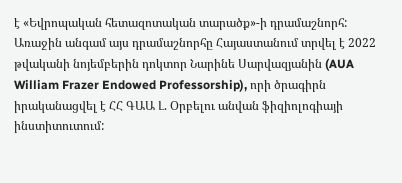է «Եվրոպական հետազոտական տարածք»-ի դրամաշնորհ: Առաջին անգամ այս դրամաշնորհը Հայաստանում տրվել է 2022 թվականի նոյեմբերին դոկտոր Նարինե Սարվազյանին (AUA William Frazer Endowed Professorship), որի ծրագիրն իրականացվել է ՀՀ ԳԱԱ Լ. Օրբելու անվան ֆիզիոլոգիայի ինստիտուտում: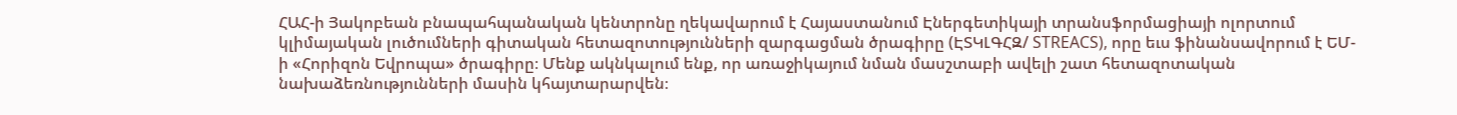ՀԱՀ-ի Յակոբեան բնապահպանական կենտրոնը ղեկավարում է Հայաստանում Էներգետիկայի տրանսֆորմացիայի ոլորտում կլիմայական լուծումների գիտական հետազոտությունների զարգացման ծրագիրը (ԷՏԿԼԳՀԶ/ STREACS), որը եւս ֆինանսավորում է ԵՄ-ի «Հորիզոն Եվրոպա» ծրագիրը։ Մենք ակնկալում ենք, որ առաջիկայում նման մասշտաբի ավելի շատ հետազոտական նախաձեռնությունների մասին կհայտարարվեն։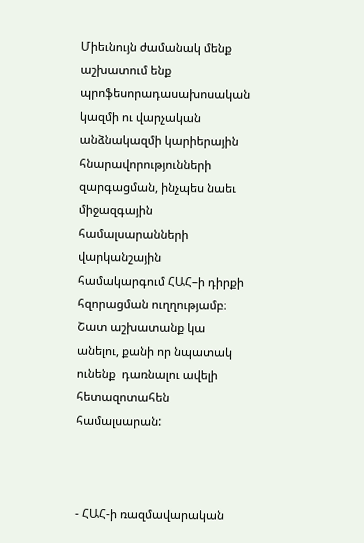Միեւնույն ժամանակ մենք աշխատում ենք պրոֆեսորադասախոսական կազմի ու վարչական անձնակազմի կարիերային հնարավորությունների զարգացման, ինչպես նաեւ միջազգային համալսարանների վարկանշային համակարգում ՀԱՀ–ի դիրքի հզորացման ուղղությամբ։ Շատ աշխատանք կա անելու, քանի որ նպատակ ունենք  դառնալու ավելի հետազոտահեն համալսարան:



- ՀԱՀ-ի ռազմավարական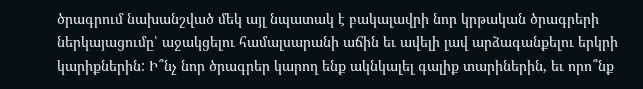ծրագրում նախանշված մեկ այլ նպատակ է բակալավրի նոր կրթական ծրագրերի ներկայացումը՝ աջակցելու համալսարանի աճին եւ ավելի լավ արձագանքելու երկրի կարիքներին: Ի՞նչ նոր ծրագրեր կարող ենք ակնկալել գալիք տարիներին, եւ որո՞նք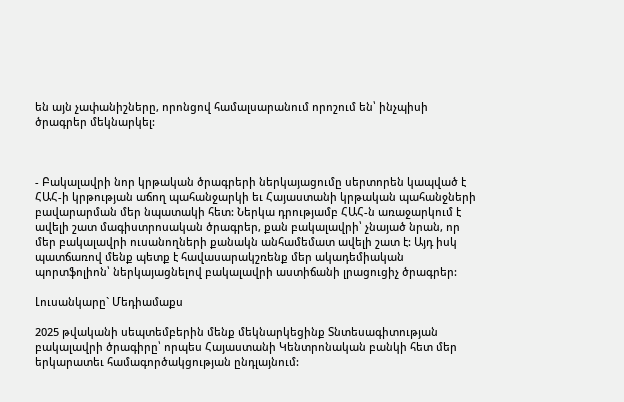են այն չափանիշները, որոնցով համալսարանում որոշում են՝ ինչպիսի ծրագրեր մեկնարկել:



- Բակալավրի նոր կրթական ծրագրերի ներկայացումը սերտորեն կապված է ՀԱՀ-ի կրթության աճող պահանջարկի եւ Հայաստանի կրթական պահանջների բավարարման մեր նպատակի հետ: Ներկա դրությամբ ՀԱՀ-ն առաջարկում է ավելի շատ մագիստրոսական ծրագրեր, քան բակալավրի՝ չնայած նրան, որ մեր բակալավրի ուսանողների քանակն անհամեմատ ավելի շատ է: Այդ իսկ պատճառով մենք պետք է հավասարակշռենք մեր ակադեմիական պորտֆոլիոն՝ ներկայացնելով բակալավրի աստիճանի լրացուցիչ ծրագրեր:

Լուսանկարը` Մեդիամաքս

2025 թվականի սեպտեմբերին մենք մեկնարկեցինք Տնտեսագիտության բակալավրի ծրագիրը՝ որպես Հայաստանի Կենտրոնական բանկի հետ մեր երկարատեւ համագործակցության ընդլայնում: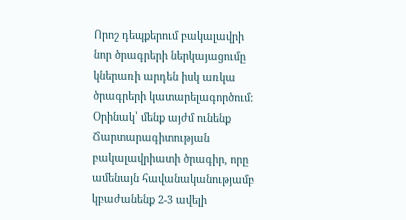Որոշ դեպքերում բակալավրի նոր ծրագրերի ներկայացումը կներառի արդեն իսկ առկա ծրագրերի կատարելագործում: Օրինակ՝ մենք այժմ ունենք Ճարտարագիտության բակալավրիատի ծրագիր, որը ամենայն հավանականությամբ կբաժանենք 2-3 ավելի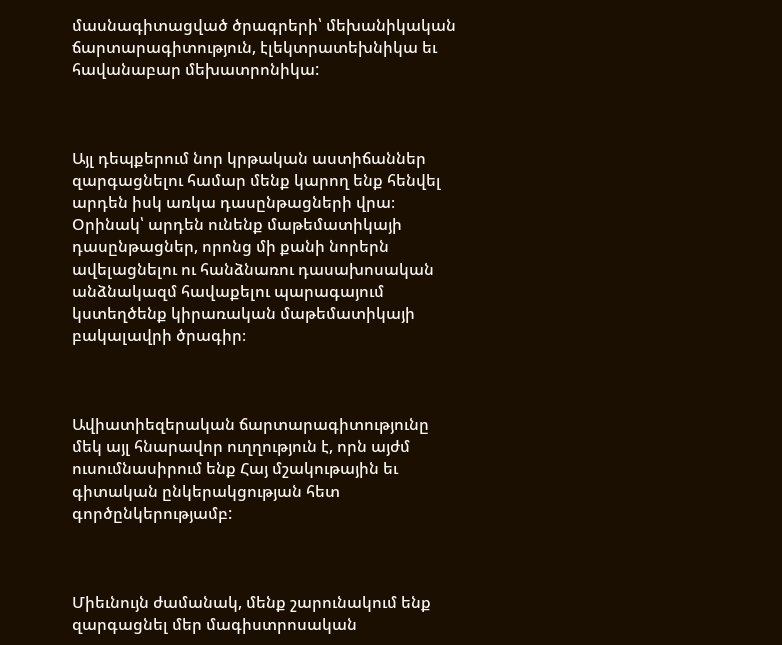մասնագիտացված ծրագրերի՝ մեխանիկական ճարտարագիտություն, էլեկտրատեխնիկա եւ հավանաբար մեխատրոնիկա:



Այլ դեպքերում նոր կրթական աստիճաններ զարգացնելու համար մենք կարող ենք հենվել արդեն իսկ առկա դասընթացների վրա։ Օրինակ՝ արդեն ունենք մաթեմատիկայի դասընթացներ, որոնց մի քանի նորերն ավելացնելու ու հանձնառու դասախոսական անձնակազմ հավաքելու պարագայում կստեղծենք կիրառական մաթեմատիկայի բակալավրի ծրագիր։



Ավիատիեզերական ճարտարագիտությունը մեկ այլ հնարավոր ուղղություն է, որն այժմ ուսումնասիրում ենք Հայ մշակութային եւ գիտական ընկերակցության հետ գործընկերությամբ:



Միեւնույն ժամանակ, մենք շարունակում ենք զարգացնել մեր մագիստրոսական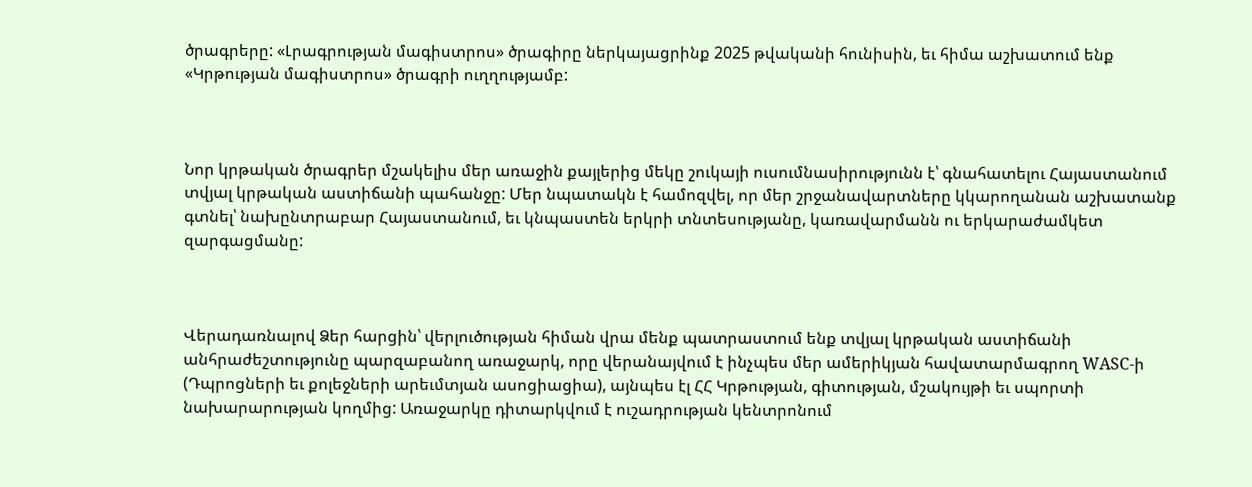ծրագրերը: «Լրագրության մագիստրոս» ծրագիրը ներկայացրինք 2025 թվականի հունիսին, եւ հիմա աշխատում ենք «Կրթության մագիստրոս» ծրագրի ուղղությամբ:



Նոր կրթական ծրագրեր մշակելիս մեր առաջին քայլերից մեկը շուկայի ուսումնասիրությունն է՝ գնահատելու Հայաստանում տվյալ կրթական աստիճանի պահանջը: Մեր նպատակն է համոզվել, որ մեր շրջանավարտները կկարողանան աշխատանք գտնել՝ նախընտրաբար Հայաստանում, եւ կնպաստեն երկրի տնտեսությանը, կառավարմանն ու երկարաժամկետ զարգացմանը:



Վերադառնալով Ձեր հարցին՝ վերլուծության հիման վրա մենք պատրաստում ենք տվյալ կրթական աստիճանի անհրաժեշտությունը պարզաբանող առաջարկ, որը վերանայվում է ինչպես մեր ամերիկյան հավատարմագրող WASC-ի (Դպրոցների եւ քոլեջների արեւմտյան ասոցիացիա), այնպես էլ ՀՀ Կրթության, գիտության, մշակույթի եւ սպորտի նախարարության կողմից: Առաջարկը դիտարկվում է ուշադրության կենտրոնում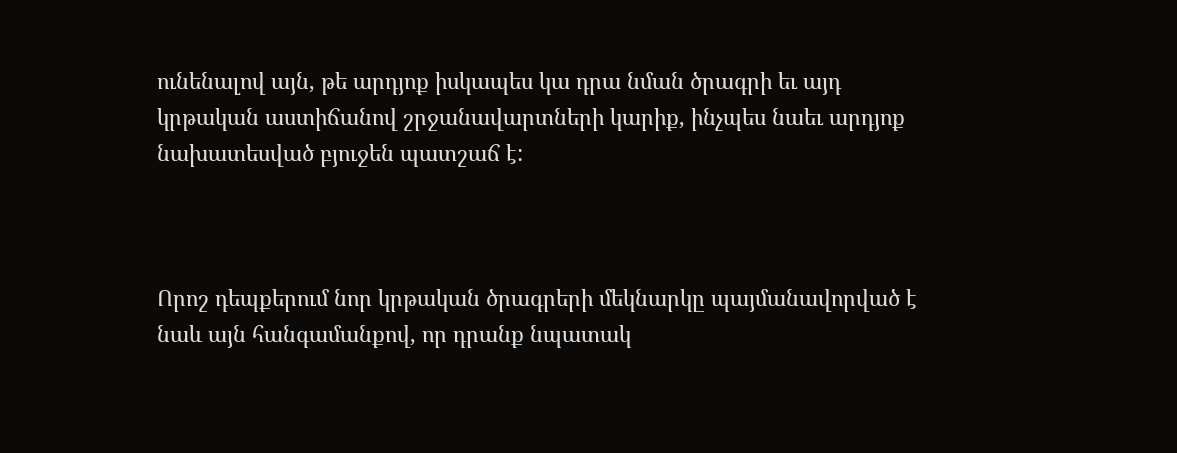ունենալով այն, թե արդյոք իսկապես կա դրա նման ծրագրի եւ այդ կրթական աստիճանով շրջանավարտների կարիք, ինչպես նաեւ արդյոք նախատեսված բյուջեն պատշաճ է:



Որոշ դեպքերում նոր կրթական ծրագրերի մեկնարկը պայմանավորված է նաև այն հանգամանքով, որ դրանք նպատակ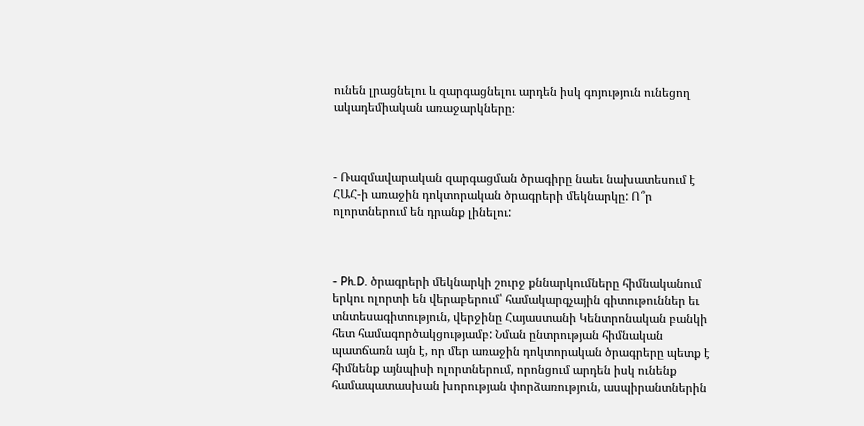ունեն լրացնելու և զարգացնելու արդեն իսկ գոյություն ունեցող ակադեմիական առաջարկները։



- Ռազմավարական զարգացման ծրագիրը նաեւ նախատեսում է ՀԱՀ-ի առաջին դոկտորական ծրագրերի մեկնարկը: Ո՞ր ոլորտներում են դրանք լինելու:



- Ph.D. ծրագրերի մեկնարկի շուրջ քննարկումները հիմնականում երկու ոլորտի են վերաբերում՝ համակարգչային գիտութուններ եւ տնտեսագիտություն, վերջինը Հայաստանի Կենտրոնական բանկի հետ համագործակցությամբ: Նման ընտրության հիմնական պատճառն այն է, որ մեր առաջին դոկտորական ծրագրերը պետք է հիմնենք այնպիսի ոլորտներում, որոնցում արդեն իսկ ունենք համապատասխան խորության փորձառություն, ասպիրանտներին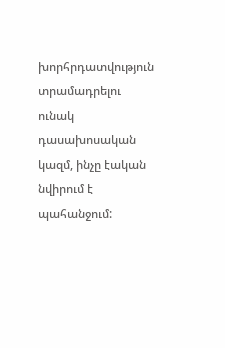խորհրդատվություն տրամադրելու ունակ դասախոսական կազմ, ինչը էական նվիրում է պահանջում: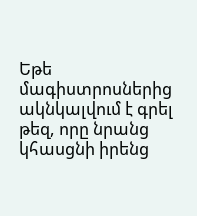Եթե մագիստրոսներից ակնկալվում է գրել թեզ, որը նրանց կհասցնի իրենց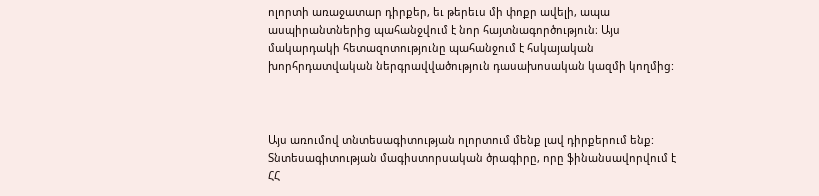ոլորտի առաջատար դիրքեր, եւ թերեւս մի փոքր ավելի, ապա ասպիրանտներից պահանջվում է նոր հայտնագործություն։ Այս մակարդակի հետազոտությունը պահանջում է հսկայական խորհրդատվական ներգրավվածություն դասախոսական կազմի կողմից:



Այս առումով տնտեսագիտության ոլորտում մենք լավ դիրքերում ենք: Տնտեսագիտության մագիստորսական ծրագիրը, որը ֆինանսավորվում է ՀՀ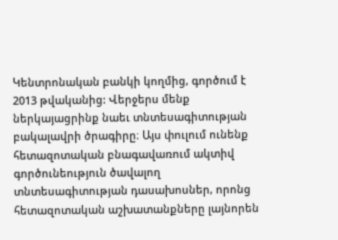Կենտրոնական բանկի կողմից, գործում է 2013 թվականից: Վերջերս մենք ներկայացրինք նաեւ տնտեսագիտության բակալավրի ծրագիրը։ Այս փուլում ունենք հետազոտական բնագավառում ակտիվ գործունեություն ծավալող տնտեսագիտության դասախոսներ, որոնց հետազոտական աշխատանքները լայնորեն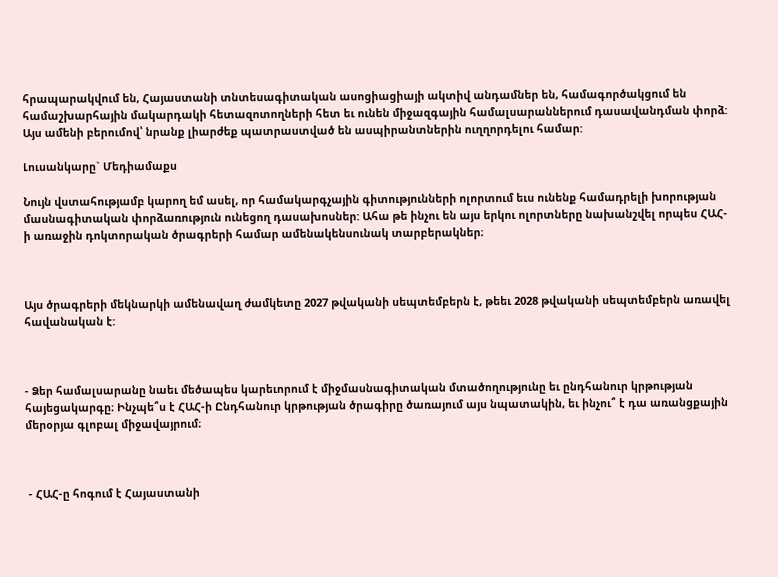հրապարակվում են, Հայաստանի տնտեսագիտական ասոցիացիայի ակտիվ անդամներ են, համագործակցում են համաշխարհային մակարդակի հետազոտողների հետ եւ ունեն միջազգային համալսարաններում դասավանդման փորձ: Այս ամենի բերումով՝ նրանք լիարժեք պատրաստված են ասպիրանտներին ուղղորդելու համար:

Լուսանկարը` Մեդիամաքս

Նույն վստահությամբ կարող եմ ասել, որ համակարգչային գիտությունների ոլորտում եւս ունենք համադրելի խորության մասնագիտական փորձառություն ունեցող դասախոսներ: Ահա թե ինչու են այս երկու ոլորտները նախանշվել որպես ՀԱՀ-ի առաջին դոկտորական ծրագրերի համար ամենակենսունակ տարբերակներ։



Այս ծրագրերի մեկնարկի ամենավաղ ժամկետը 2027 թվականի սեպտեմբերն է, թեեւ 2028 թվականի սեպտեմբերն առավել հավանական է:



- Ձեր համալսարանը նաեւ մեծապես կարեւորում է միջմասնագիտական մտածողությունը եւ ընդհանուր կրթության հայեցակարգը։ Ինչպե՞ս է ՀԱՀ-ի Ընդհանուր կրթության ծրագիրը ծառայում այս նպատակին, եւ ինչու՞ է դա առանցքային մերօրյա գլոբալ միջավայրում։



 - ՀԱՀ-ը հոգում է Հայաստանի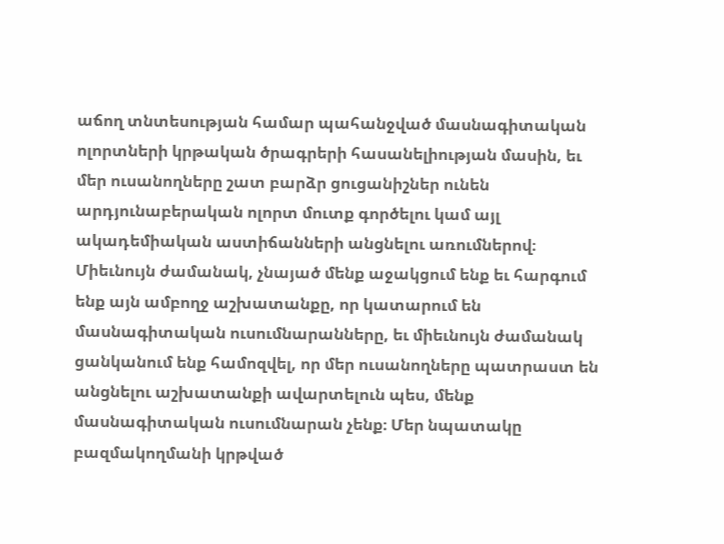աճող տնտեսության համար պահանջված մասնագիտական ոլորտների կրթական ծրագրերի հասանելիության մասին, եւ մեր ուսանողները շատ բարձր ցուցանիշներ ունեն արդյունաբերական ոլորտ մուտք գործելու կամ այլ ակադեմիական աստիճանների անցնելու առումներով։ Միեւնույն ժամանակ, չնայած մենք աջակցում ենք եւ հարգում ենք այն ամբողջ աշխատանքը, որ կատարում են մասնագիտական ուսումնարանները, եւ միեւնույն ժամանակ ցանկանում ենք համոզվել, որ մեր ուսանողները պատրաստ են անցնելու աշխատանքի ավարտելուն պես, մենք մասնագիտական ուսումնարան չենք։ Մեր նպատակը բազմակողմանի կրթված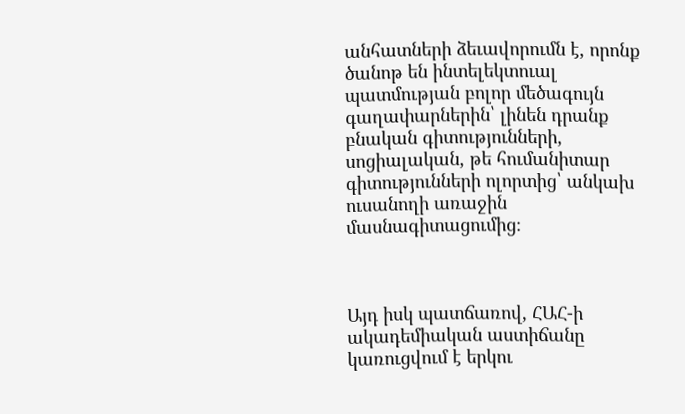անհատների ձեւավորումն է, որոնք ծանոթ են ինտելեկտուալ պատմության բոլոր մեծագույն գաղափարներին՝ լինեն դրանք բնական գիտությունների, սոցիալական, թե հումանիտար գիտությունների ոլորտից՝ անկախ ուսանողի առաջին մասնագիտացումից։



Այդ իսկ պատճառով, ՀԱՀ-ի ակադեմիական աստիճանը կառուցվում է երկու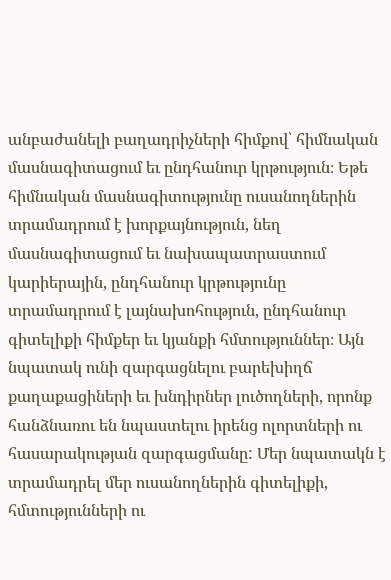անբաժանելի բաղադրիչների հիմքով՝ հիմնական մասնագիտացում եւ ընդհանուր կրթություն։ Եթե հիմնական մասնագիտությունը ուսանողներին տրամադրում է խորքայնություն, նեղ մասնագիտացում եւ նախապատրաստում կարիերային, ընդհանուր կրթությունը տրամադրում է լայնախոհություն, ընդհանուր գիտելիքի հիմքեր եւ կյանքի հմտություններ։ Այն նպատակ ունի զարգացնելու բարեխիղճ քաղաքացիների եւ խնդիրներ լուծողների, որոնք հանձնառու են նպաստելու իրենց ոլորտների ու հասարակության զարգացմանը: Մեր նպատակն է տրամադրել մեր ուսանողներին գիտելիքի, հմտությունների ու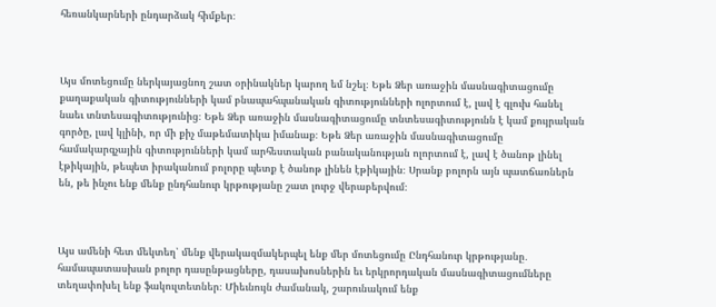հեռանկարների ընդարձակ հիմքեր։



Այս մոտեցումը ներկայացնող շատ օրինակներ կարող եմ նշել։ Եթե Ձեր առաջին մասնագիտացումը քաղաքական գիտությունների կամ բնապահպանական գիտությունների ոլորտում է, լավ է գլուխ հանել նաեւ տնտեսագիտությունից։ Եթե Ձեր առաջին մասնագիտացումը տնտեսագիտությունն է կամ քույրական գործը, լավ կլինի, որ մի քիչ մաթեմատիկա իմանաք։ Եթե Ձեր առաջին մասնագիտացումը համակարգչային գիտությունների կամ արհեստական բանականության ոլորտում է, լավ է ծանոթ լինել էթիկային, թեպետ իրականում բոլորը պետք է ծանոթ լինեն էթիկային։ Սրանք բոլորն այն պատճառներն են, թե ինչու ենք մենք ընդհանուր կրթությանը շատ լուրջ վերաբերվում։



Այս ամենի հետ մեկտեղ՝ մենք վերակազմակերպել ենք մեր մոտեցումը Ընդհանուր կրթությանը․ համապատասխան բոլոր դասընթացները, դասախոսներին եւ երկրորդական մասնագիտացումները տեղափոխել ենք ֆակուլտետներ։ Միեւնույն ժամանակ, շարունակում ենք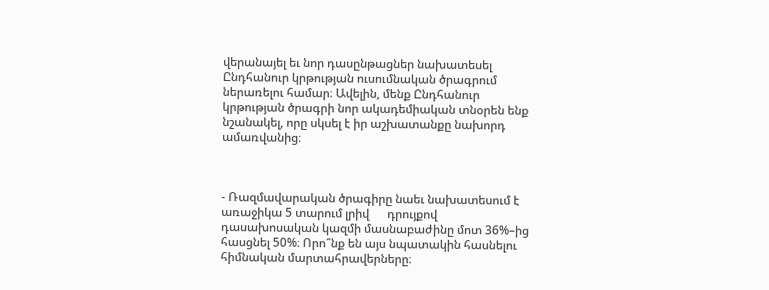վերանայել եւ նոր դասընթացներ նախատեսել Ընդհանուր կրթության ուսումնական ծրագրում ներառելու համար։ Ավելին, մենք Ընդհանուր կրթության ծրագրի նոր ակադեմիական տնօրեն ենք նշանակել, որը սկսել է իր աշխատանքը նախորդ ամառվանից։



- Ռազմավարական ծրագիրը նաեւ նախատեսում է առաջիկա 5 տարում լրիվ      դրույքով դասախոսական կազմի մասնաբաժինը մոտ 36%–ից հասցնել 50%։ Որո՞նք են այս նպատակին հասնելու հիմնական մարտահրավերները։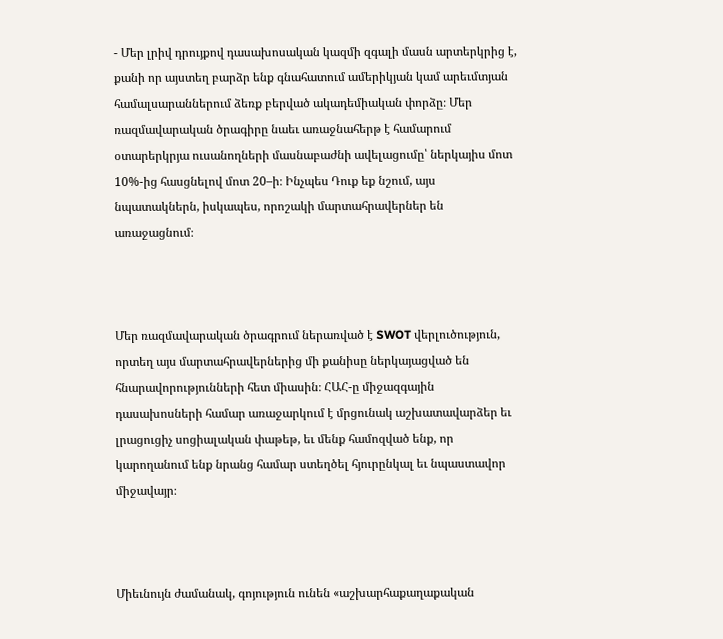- Մեր լրիվ դրույքով դասախոսական կազմի զգալի մասն արտերկրից է, քանի որ այստեղ բարձր ենք գնահատում ամերիկյան կամ արեւմտյան համալսարաններում ձեռք բերված ակադեմիական փորձը։ Մեր ռազմավարական ծրագիրը նաեւ առաջնահերթ է համարում օտարերկրյա ուսանողների մասնաբաժնի ավելացումը՝ ներկայիս մոտ 10%-ից հասցնելով մոտ 20–ի։ Ինչպես Դուք եք նշում, այս նպատակներն, իսկապես, որոշակի մարտահրավերներ են առաջացնում։



Մեր ռազմավարական ծրագրում ներառված է SWOT վերլուծություն, որտեղ այս մարտահրավերներից մի քանիսը ներկայացված են հնարավորությունների հետ միասին։ ՀԱՀ-ը միջազգային դասախոսների համար առաջարկում է մրցունակ աշխատավարձեր եւ լրացուցիչ սոցիալական փաթեթ, եւ մենք համոզված ենք, որ կարողանում ենք նրանց համար ստեղծել հյուրընկալ եւ նպաստավոր միջավայր։



Միեւնույն ժամանակ, գոյություն ունեն «աշխարհաքաղաքական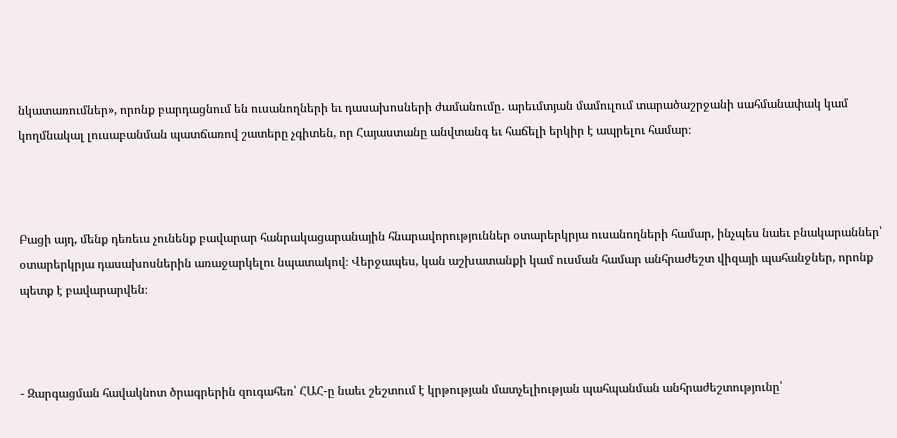նկատառումներ», որոնք բարդացնում են ուսանողների եւ դասախոսների ժամանումը․ արեւմտյան մամուլում տարածաշրջանի սահմանափակ կամ կողմնակալ լուսաբանման պատճառով շատերը չգիտեն, որ Հայաստանը անվտանգ եւ հաճելի երկիր է ապրելու համար։



Բացի այդ, մենք դեռեւս չունենք բավարար հանրակացարանային հնարավորություններ օտարերկրյա ուսանողների համար, ինչպես նաեւ բնակարաններ՝ օտարերկրյա դասախոսներին առաջարկելու նպատակով։ Վերջապես, կան աշխատանքի կամ ուսման համար անհրաժեշտ վիզայի պահանջներ, որոնք պետք է բավարարվեն։



- Զարգացման հավակնոտ ծրագրերին զուգահեռ՝ ՀԱՀ-ը նաեւ շեշտում է կրթության մատչելիության պահպանման անհրաժեշտությունը՝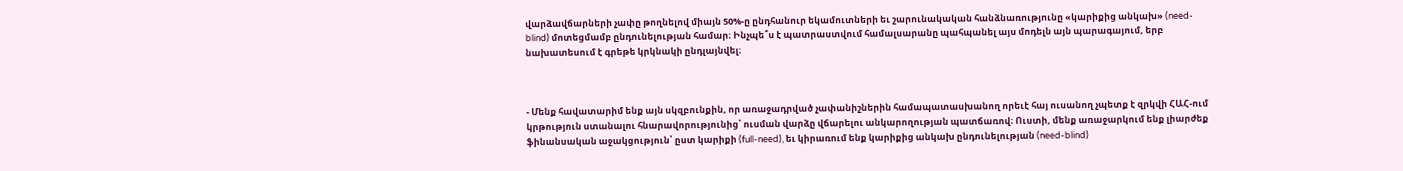վարձավճարների չափը թողնելով միայն 50%-ը ընդհանուր եկամուտների եւ շարունակական հանձնառությունը «կարիքից անկախ» (need-blind) մոտեցմամբ ընդունելության համար։ Ինչպե՞ս է պատրաստվում համալսարանը պահպանել այս մոդելն այն պարագայում, երբ նախատեսում է գրեթե կրկնակի ընդլայնվել։



- Մենք հավատարիմ ենք այն սկզբունքին, որ առաջադրված չափանիշներին համապատասխանող որեւէ հայ ուսանող չպետք է զրկվի ՀԱՀ-ում կրթություն ստանալու հնարավորությունից՝ ուսման վարձը վճարելու անկարողության պատճառով։ Ուստի, մենք առաջարկում ենք լիարժեք ֆինանսական աջակցություն՝ ըստ կարիքի (full-need), եւ կիրառում ենք կարիքից անկախ ընդունելության (need-blind)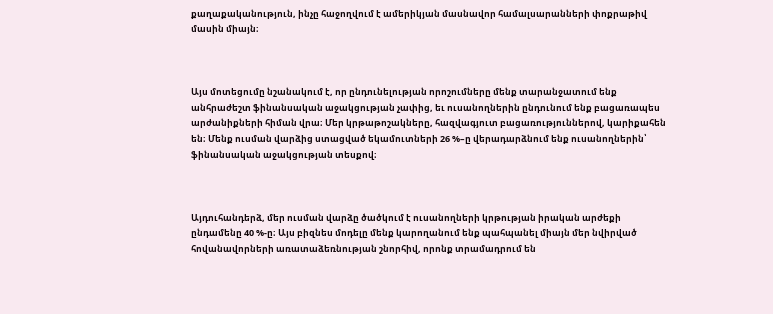քաղաքականություն, ինչը հաջողվում է ամերիկյան մասնավոր համալսարանների փոքրաթիվ մասին միայն։



Այս մոտեցումը նշանակում է, որ ընդունելության որոշումները մենք տարանջատում ենք անհրաժեշտ ֆինանսական աջակցության չափից, եւ ուսանողներին ընդունում ենք բացառապես արժանիքների հիման վրա։ Մեր կրթաթոշակները, հազվագյուտ բացառություններով, կարիքահեն են։ Մենք ուսման վարձից ստացված եկամուտների 26 %–ը վերադարձնում ենք ուսանողներին՝ ֆինանսական աջակցության տեսքով։



Այդուհանդերձ, մեր ուսման վարձը ծածկում է ուսանողների կրթության իրական արժեքի ընդամենը 40 %-ը։ Այս բիզնես մոդելը մենք կարողանում ենք պահպանել միայն մեր նվիրված հովանավորների առատաձեռնության շնորհիվ, որոնք տրամադրում են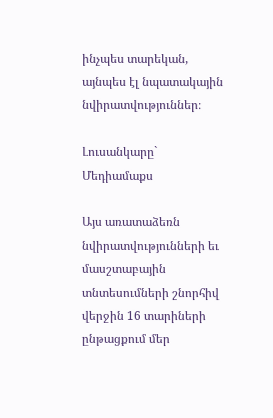ինչպես տարեկան, այնպես էլ նպատակային նվիրատվություններ։

Լուսանկարը` Մեդիամաքս

Այս առատաձեռն նվիրատվությունների եւ մասշտաբային տնտեսումների շնորհիվ վերջին 16 տարիների ընթացքում մեր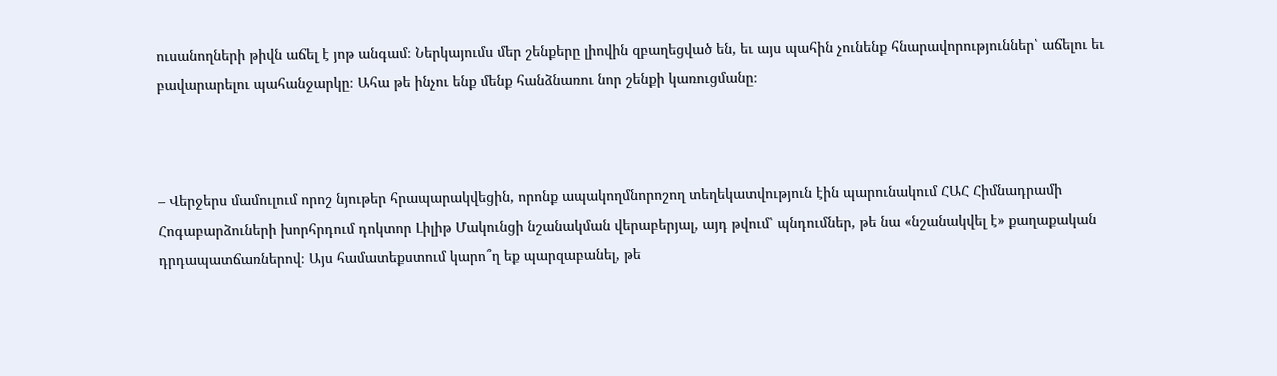ուսանողների թիվն աճել է յոթ անգամ։ Ներկայումս մեր շենքերը լիովին զբաղեցված են, եւ այս պահին չունենք հնարավորություններ՝ աճելու եւ բավարարելու պահանջարկը։ Ահա թե ինչու ենք մենք հանձնառու նոր շենքի կառուցմանը։



– Վերջերս մամուլում որոշ նյութեր հրապարակվեցին, որոնք ապակողմնորոշող տեղեկատվություն էին պարունակում ՀԱՀ Հիմնադրամի Հոգաբարձուների խորհրդում դոկտոր Լիլիթ Մակունցի նշանակման վերաբերյալ, այդ թվում՝ պնդումներ, թե նա «նշանակվել է» քաղաքական դրդապատճառներով։ Այս համատեքստում կարո՞ղ եք պարզաբանել, թե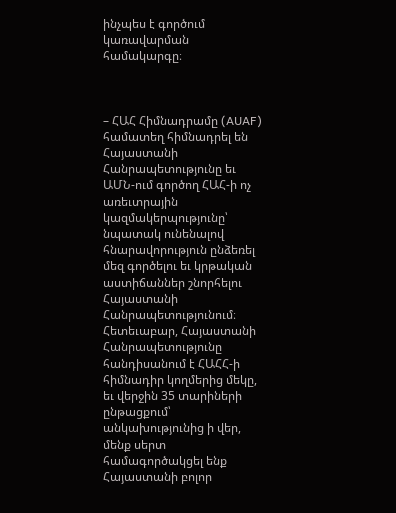ինչպես է գործում կառավարման համակարգը։



– ՀԱՀ Հիմնադրամը (AUAF) համատեղ հիմնադրել են Հայաստանի Հանրապետությունը եւ ԱՄՆ-ում գործող ՀԱՀ-ի ոչ առեւտրային կազմակերպությունը՝ նպատակ ունենալով հնարավորություն ընձեռել մեզ գործելու եւ կրթական աստիճաններ շնորհելու Հայաստանի Հանրապետությունում։ Հետեւաբար, Հայաստանի Հանրապետությունը հանդիսանում է ՀԱՀՀ-ի հիմնադիր կողմերից մեկը, եւ վերջին 35 տարիների ընթացքում՝ անկախությունից ի վեր, մենք սերտ համագործակցել ենք Հայաստանի բոլոր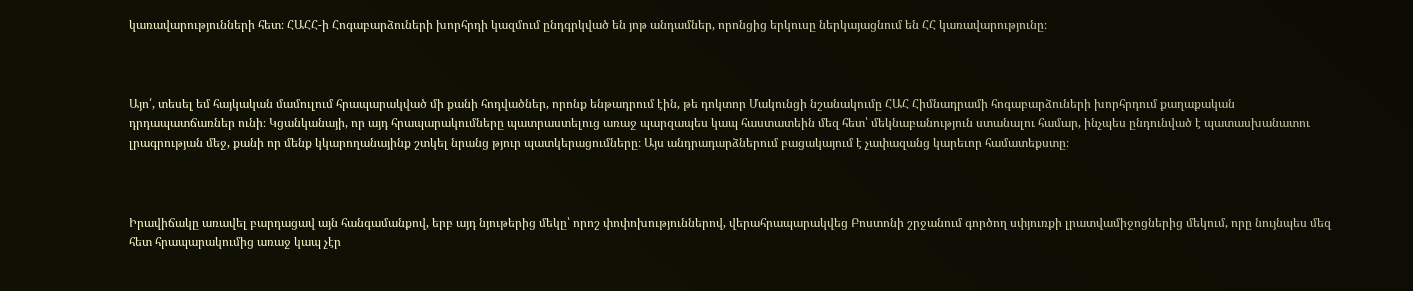կառավարությունների հետ։ ՀԱՀՀ-ի Հոգաբարձուների խորհրդի կազմում ընդգրկված են յոթ անդամներ, որոնցից երկուսը ներկայացնում են ՀՀ կառավարությունը։



Այո՛, տեսել եմ հայկական մամուլում հրապարակված մի քանի հոդվածներ, որոնք ենթադրում էին, թե դոկտոր Մակունցի նշանակումը ՀԱՀ Հիմնադրամի հոգաբարձուների խորհրդում քաղաքական դրդապատճառներ ունի։ Կցանկանայի, որ այդ հրապարակումները պատրաստելուց առաջ պարզապես կապ հաստատեին մեզ հետ՝ մեկնաբանություն ստանալու համար, ինչպես ընդունված է պատասխանատու լրագրության մեջ, քանի որ մենք կկարողանայինք շտկել նրանց թյուր պատկերացումները։ Այս անդրադարձներում բացակայում է չափազանց կարեւոր համատեքստը։



Իրավիճակը առավել բարդացավ այն հանգամանքով, երբ այդ նյութերից մեկը՝ որոշ փոփոխություններով, վերահրապարակվեց Բոստոնի շրջանում գործող սփյուռքի լրատվամիջոցներից մեկում, որը նույնպես մեզ հետ հրապարակումից առաջ կապ չէր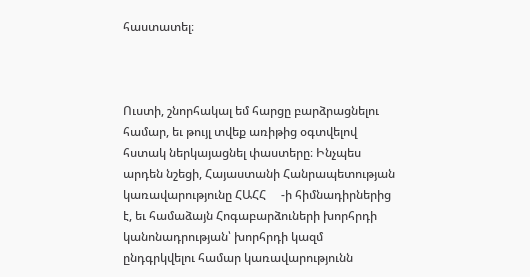հաստատել։



Ուստի, շնորհակալ եմ հարցը բարձրացնելու համար, եւ թույլ տվեք առիթից օգտվելով հստակ ներկայացնել փաստերը։ Ինչպես արդեն նշեցի, Հայաստանի Հանրապետության կառավարությունը ՀԱՀՀ     -ի հիմնադիրներից է, եւ համաձայն Հոգաբարձուների խորհրդի կանոնադրության՝ խորհրդի կազմ ընդգրկվելու համար կառավարությունն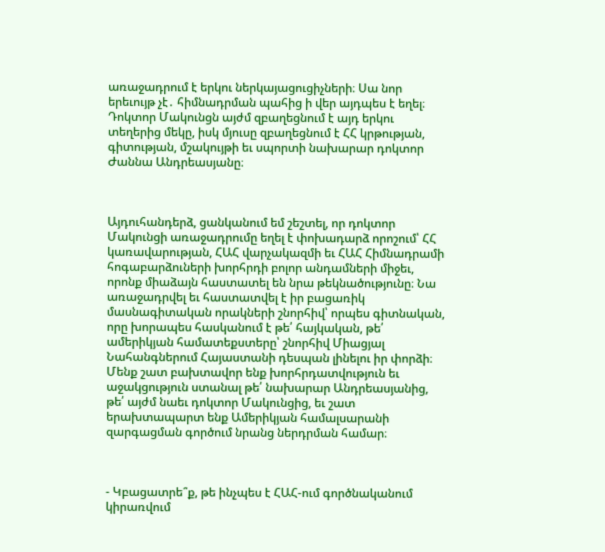առաջադրում է երկու ներկայացուցիչների։ Սա նոր երեւույթ չէ․ հիմնադրման պահից ի վեր այդպես է եղել։ Դոկտոր Մակունցն այժմ զբաղեցնում է այդ երկու տեղերից մեկը, իսկ մյուսը զբաղեցնում է ՀՀ կրթության, գիտության, մշակույթի եւ սպորտի նախարար դոկտոր Ժաննա Անդրեասյանը։



Այդուհանդերձ, ցանկանում եմ շեշտել, որ դոկտոր Մակունցի առաջադրումը եղել է փոխադարձ որոշում՝ ՀՀ կառավարության, ՀԱՀ վարչակազմի եւ ՀԱՀ Հիմնադրամի հոգաբարձուների խորհրդի բոլոր անդամների միջեւ, որոնք միաձայն հաստատել են նրա թեկնածությունը։ Նա առաջադրվել եւ հաստատվել է իր բացառիկ մասնագիտական որակների շնորհիվ՝ որպես գիտնական, որը խորապես հասկանում է թե՛ հայկական, թե՛ ամերիկյան համատեքստերը՝ շնորհիվ Միացյալ Նահանգներում Հայաստանի դեսպան լինելու իր փորձի։ Մենք շատ բախտավոր ենք խորհրդատվություն եւ աջակցություն ստանալ թե՛ նախարար Անդրեասյանից, թե՛ այժմ նաեւ դոկտոր Մակունցից, եւ շատ երախտապարտ ենք Ամերիկյան համալսարանի զարգացման գործում նրանց ներդրման համար։



- Կբացատրե՞ք, թե ինչպես է ՀԱՀ-ում գործնականում կիրառվում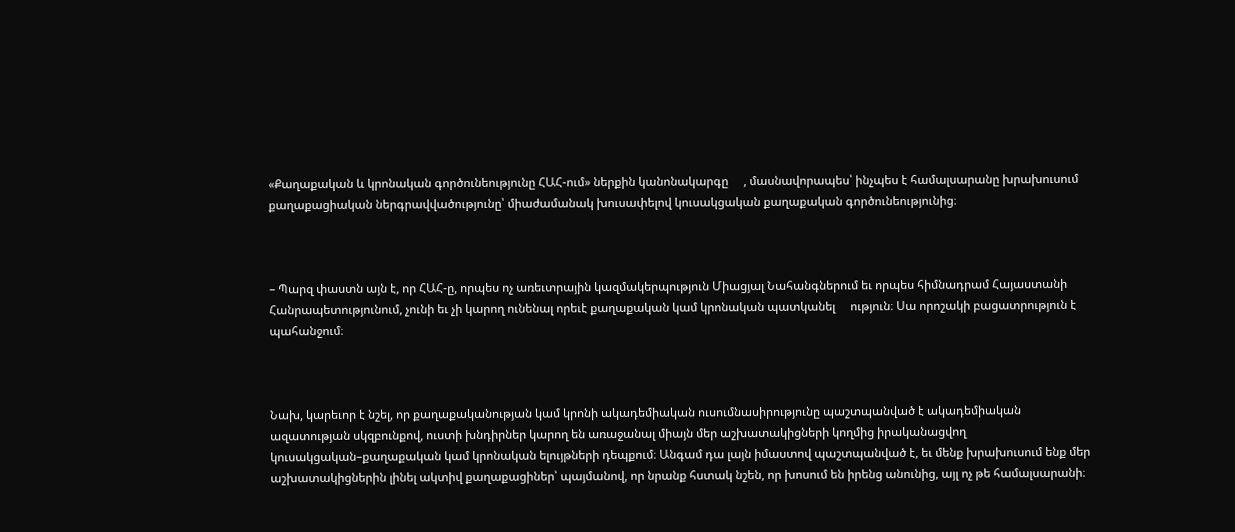«Քաղաքական և կրոնական գործունեությունը ՀԱՀ-ում» ներքին կանոնակարգը     , մասնավորապես՝ ինչպես է համալսարանը խրախուսում քաղաքացիական ներգրավվածությունը՝ միաժամանակ խուսափելով կուսակցական քաղաքական գործունեությունից։



– Պարզ փաստն այն է, որ ՀԱՀ-ը, որպես ոչ առեւտրային կազմակերպություն Միացյալ Նահանգներում եւ որպես հիմնադրամ Հայաստանի Հանրապետությունում, չունի եւ չի կարող ունենալ որեւէ քաղաքական կամ կրոնական պատկանել     ություն։ Սա որոշակի բացատրություն է պահանջում։



Նախ, կարեւոր է նշել, որ քաղաքականության կամ կրոնի ակադեմիական ուսումնասիրությունը պաշտպանված է ակադեմիական ազատության սկզբունքով, ուստի խնդիրներ կարող են առաջանալ միայն մեր աշխատակիցների կողմից իրականացվող կուսակցական–քաղաքական կամ կրոնական ելույթների դեպքում։ Անգամ դա լայն իմաստով պաշտպանված է, եւ մենք խրախուսում ենք մեր աշխատակիցներին լինել ակտիվ քաղաքացիներ՝ պայմանով, որ նրանք հստակ նշեն, որ խոսում են իրենց անունից, այլ ոչ թե համալսարանի։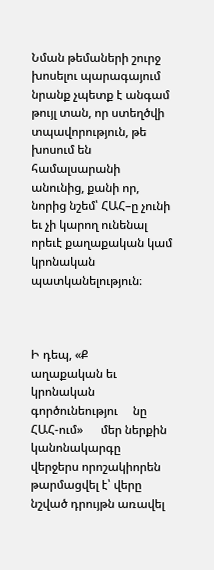Նման թեմաների շուրջ խոսելու պարագայում նրանք չպետք է անգամ թույլ տան, որ ստեղծվի տպավորություն, թե խոսում են համալսարանի անունից, քանի որ, նորից նշեմ՝ ՀԱՀ–ը չունի եւ չի կարող ունենալ որեւէ քաղաքական կամ կրոնական պատկանելություն։



Ի դեպ, «Ք     աղաքական եւ կրոնական գործունեությու     նը ՀԱՀ-ում»      մեր ներքին կանոնակարգը      վերջերս որոշակիորեն թարմացվել է՝ վերը նշված դրույթն առավել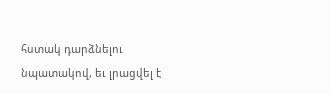հստակ դարձնելու նպատակով, եւ լրացվել է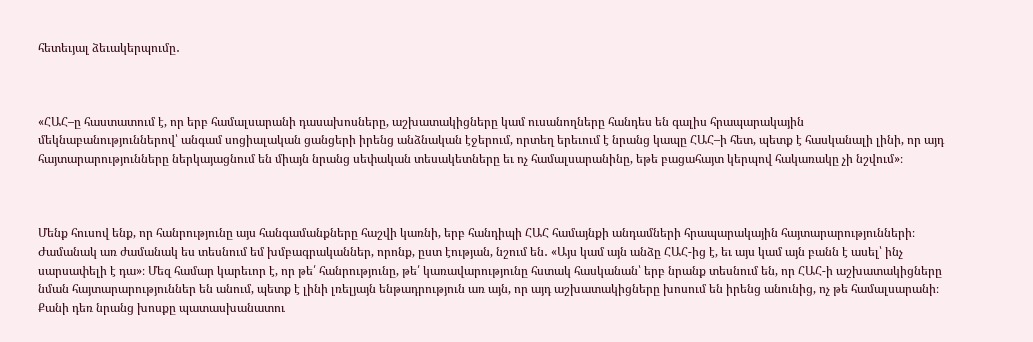հետեւյալ ձեւակերպումը․



«ՀԱՀ–ը հաստատում է, որ երբ համալսարանի դասախոսները, աշխատակիցները կամ ուսանողները հանդես են գալիս հրապարակային մեկնաբանություններով՝ անգամ սոցիալական ցանցերի իրենց անձնական էջերում, որտեղ երեւում է նրանց կապը ՀԱՀ–ի հետ, պետք է հասկանալի լինի, որ այդ հայտարարությունները ներկայացնում են միայն նրանց սեփական տեսակետները եւ ոչ համալսարանինը, եթե բացահայտ կերպով հակառակը չի նշվում»։



Մենք հուսով ենք, որ հանրությունը այս հանգամանքները հաշվի կառնի, երբ հանդիպի ՀԱՀ համայնքի անդամների հրապարակային հայտարարությունների։ Ժամանակ առ ժամանակ ես տեսնում եմ խմբագրականներ, որոնք, ըստ էության, նշում են․ «Այս կամ այն անձը ՀԱՀ-ից է, եւ այս կամ այն բանն է ասել՝ ինչ սարսափելի է դա»։ Մեզ համար կարեւոր է, որ թե՛ հանրությունը, թե՛ կառավարությունը հստակ հասկանան՝ երբ նրանք տեսնում են, որ ՀԱՀ-ի աշխատակիցները նման հայտարարություններ են անում, պետք է լինի լռելյայն ենթադրություն առ այն, որ այդ աշխատակիցները խոսում են իրենց անունից, ոչ թե համալսարանի։ Քանի դեռ նրանց խոսքը պատասխանատու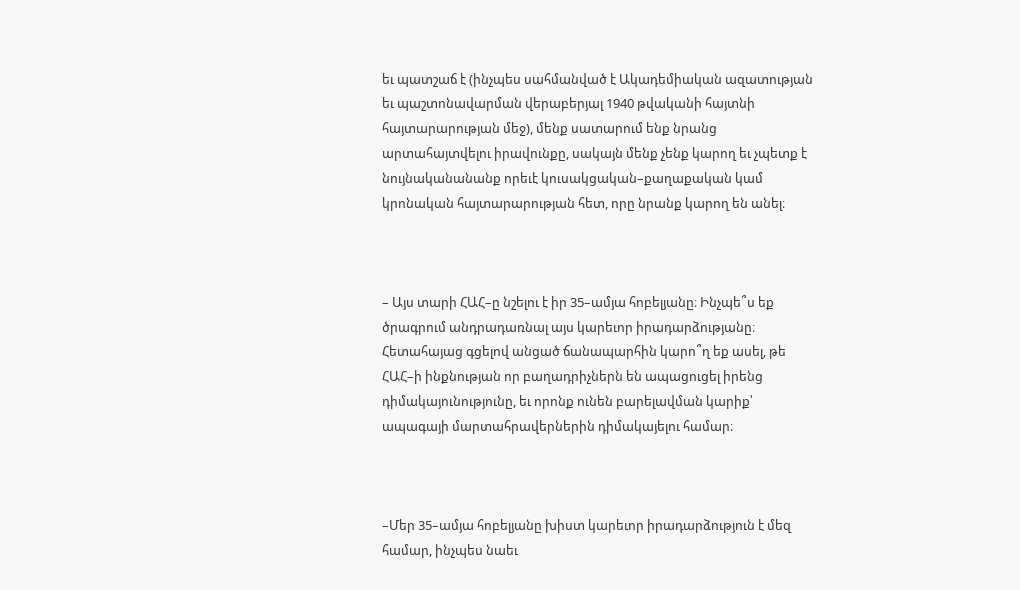եւ պատշաճ է (ինչպես սահմանված է Ակադեմիական ազատության եւ պաշտոնավարման վերաբերյալ 1940 թվականի հայտնի հայտարարության մեջ), մենք սատարում ենք նրանց արտահայտվելու իրավունքը, սակայն մենք չենք կարող եւ չպետք է նույնականանանք որեւէ կուսակցական–քաղաքական կամ կրոնական հայտարարության հետ, որը նրանք կարող են անել։



– Այս տարի ՀԱՀ–ը նշելու է իր 35–ամյա հոբելյանը։ Ինչպե՞ս եք ծրագրում անդրադառնալ այս կարեւոր իրադարձությանը։ Հետահայաց գցելով անցած ճանապարհին կարո՞ղ եք ասել, թե ՀԱՀ–ի ինքնության որ բաղադրիչներն են ապացուցել իրենց դիմակայունությունը, եւ որոնք ունեն բարելավման կարիք՝ ապագայի մարտահրավերներին դիմակայելու համար։



–Մեր 35–ամյա հոբելյանը խիստ կարեւոր իրադարձություն է մեզ համար, ինչպես նաեւ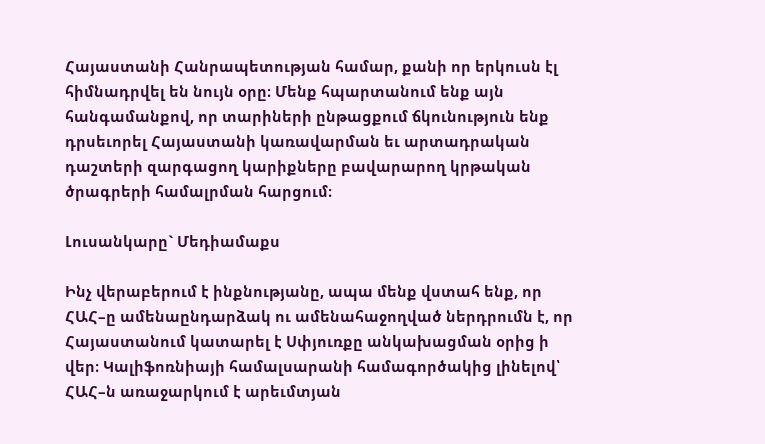Հայաստանի Հանրապետության համար, քանի որ երկուսն էլ հիմնադրվել են նույն օրը։ Մենք հպարտանում ենք այն հանգամանքով, որ տարիների ընթացքում ճկունություն ենք դրսեւորել Հայաստանի կառավարման եւ արտադրական դաշտերի զարգացող կարիքները բավարարող կրթական ծրագրերի համալրման հարցում։

Լուսանկարը` Մեդիամաքս

Ինչ վերաբերում է ինքնությանը, ապա մենք վստահ ենք, որ ՀԱՀ–ը ամենաընդարձակ ու ամենահաջողված ներդրումն է, որ Հայաստանում կատարել է Սփյուռքը անկախացման օրից ի վեր։ Կալիֆոռնիայի համալսարանի համագործակից լինելով՝ ՀԱՀ–ն առաջարկում է արեւմտյան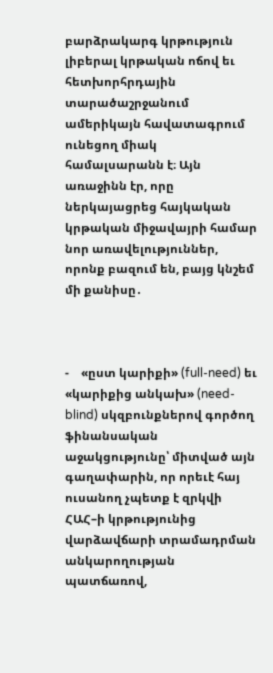բարձրակարգ կրթություն լիբերալ կրթական ոճով եւ հետխորհրդային տարածաշրջանում ամերիկայն հավատագրում ունեցող միակ համալսարանն է։ Այն առաջինն էր, որը ներկայացրեց հայկական կրթական միջավայրի համար նոր առավելություններ, որոնք բազում են, բայց կնշեմ մի քանիսը․



-    «ըստ կարիքի» (full-need) եւ «կարիքից անկախ» (need-blind) սկզբունքներով գործող ֆինանսական աջակցությունը՝ միտված այն գաղափարին, որ որեւէ հայ ուսանող չպետք է զրկվի ՀԱՀ–ի կրթությունից վարձավճարի տրամադրման անկարողության պատճառով,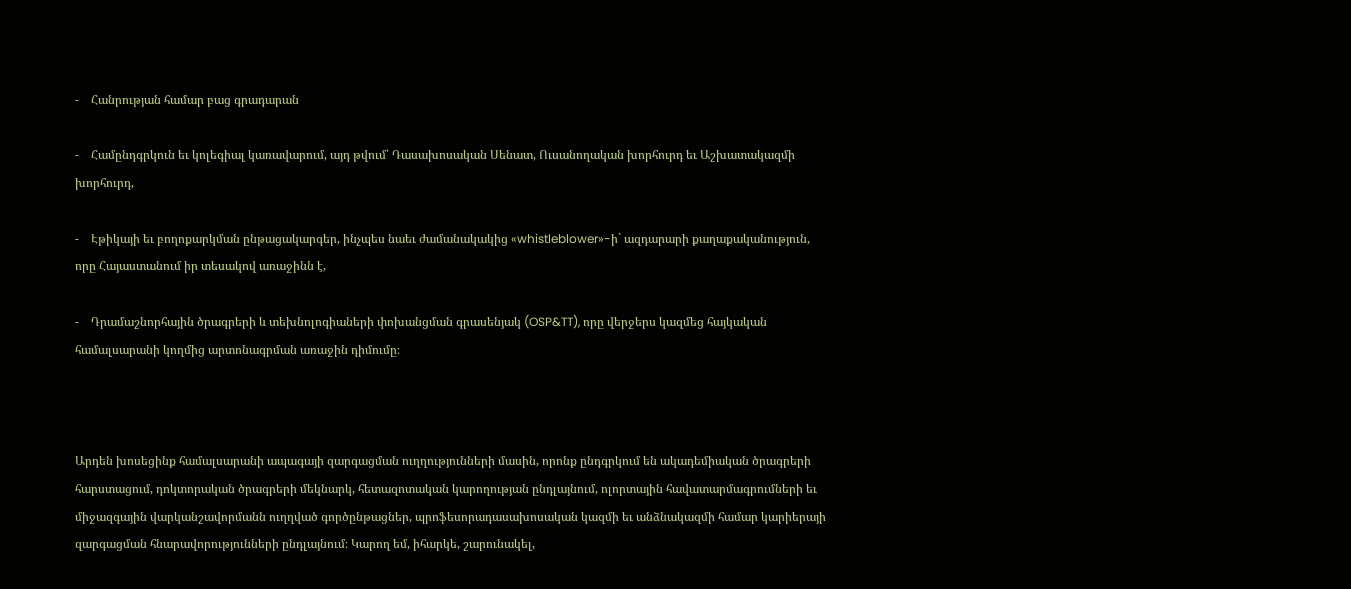-    Հանրության համար բաց գրադարան

-    Համընդգրկուն եւ կոլեգիալ կառավարում, այդ թվում՝ Դասախոսական Սենատ, Ուսանողական խորհուրդ եւ Աշխատակազմի խորհուրդ,

-    Էթիկայի եւ բողոքարկման ընթացակարգեր, ինչպես նաեւ ժամանակակից «whistleblower»-ի` ազդարարի քաղաքականություն, որը Հայաստանում իր տեսակով առաջինն է,

-    Դրամաշնորհային ծրագրերի և տեխնոլոգիաների փոխանցման գրասենյակ (OSP&TT), որը վերջերս կազմեց հայկական համալսարանի կողմից արտոնագրման առաջին դիմումը։



Արդեն խոսեցինք համալսարանի ապագայի զարգացման ուղղությունների մասին, որոնք ընդգրկում են ակադեմիական ծրագրերի հարստացում, դոկտորական ծրագրերի մեկնարկ, հետազոտական կարողության ընդլայնում, ոլորտային հավատարմագրումների եւ միջազգային վարկանշավորմանն ուղղված գործընթացներ, պրոֆեսորադասախոսական կազմի եւ անձնակազմի համար կարիերայի զարգացման հնարավորությունների ընդլայնում։ Կարող եմ, իհարկե, շարունակել,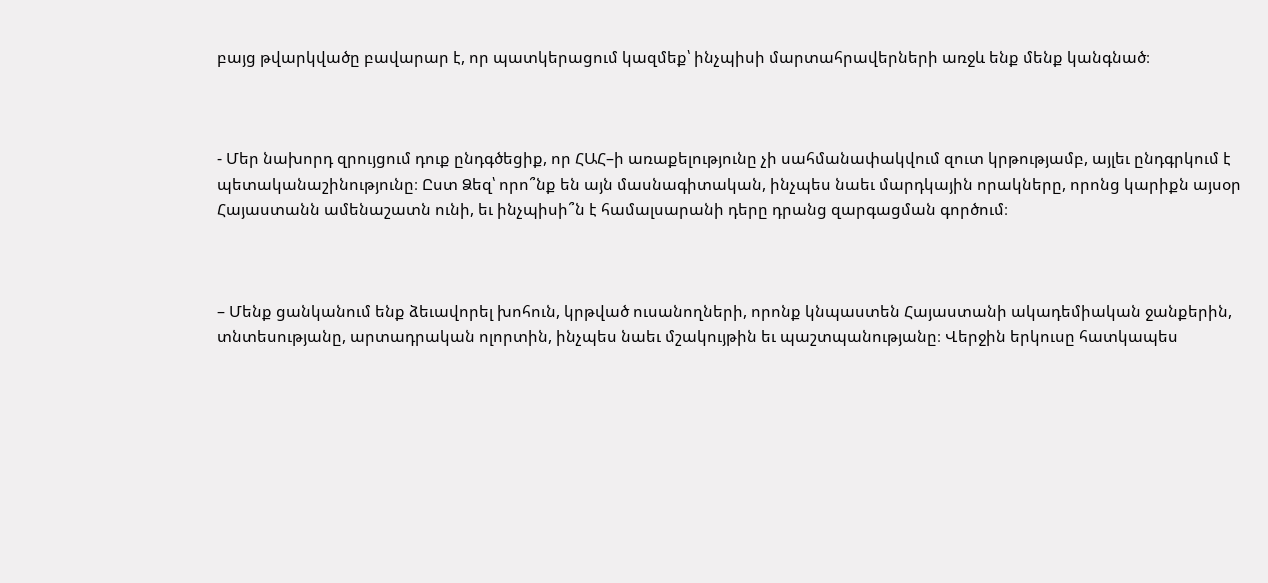բայց թվարկվածը բավարար է, որ պատկերացում կազմեք՝ ինչպիսի մարտահրավերների առջև ենք մենք կանգնած։



- Մեր նախորդ զրույցում դուք ընդգծեցիք, որ ՀԱՀ–ի առաքելությունը չի սահմանափակվում զուտ կրթությամբ, այլեւ ընդգրկում է պետականաշինությունը։ Ըստ Ձեզ՝ որո՞նք են այն մասնագիտական, ինչպես նաեւ մարդկային որակները, որոնց կարիքն այսօր Հայաստանն ամենաշատն ունի, եւ ինչպիսի՞ն է համալսարանի դերը դրանց զարգացման գործում։



– Մենք ցանկանում ենք ձեւավորել խոհուն, կրթված ուսանողների, որոնք կնպաստեն Հայաստանի ակադեմիական ջանքերին, տնտեսությանը, արտադրական ոլորտին, ինչպես նաեւ մշակույթին եւ պաշտպանությանը։ Վերջին երկուսը հատկապես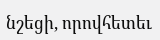նշեցի, որովհետեւ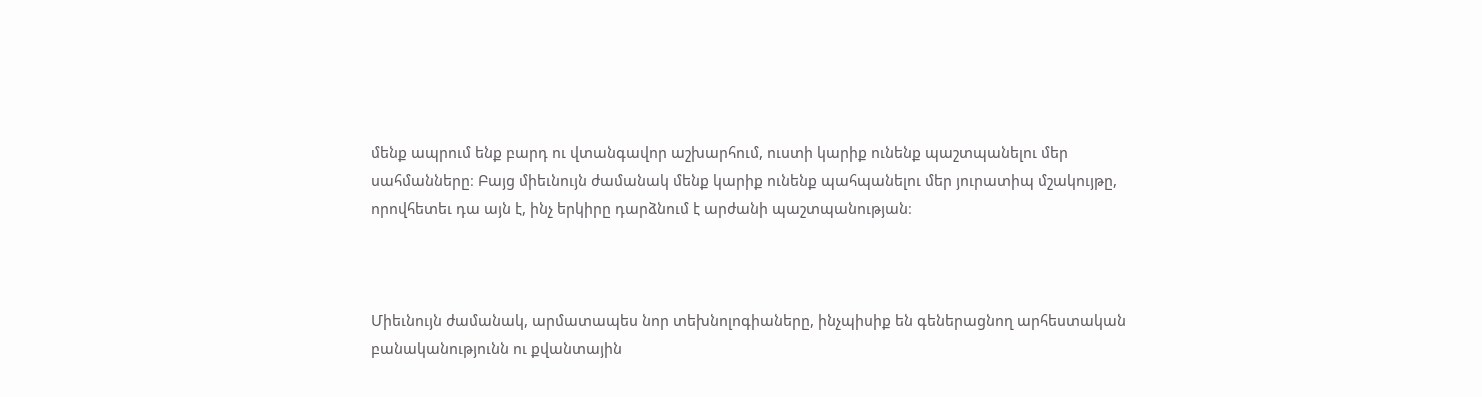մենք ապրում ենք բարդ ու վտանգավոր աշխարհում, ուստի կարիք ունենք պաշտպանելու մեր սահմանները։ Բայց միեւնույն ժամանակ մենք կարիք ունենք պահպանելու մեր յուրատիպ մշակույթը, որովհետեւ դա այն է, ինչ երկիրը դարձնում է արժանի պաշտպանության։



Միեւնույն ժամանակ, արմատապես նոր տեխնոլոգիաները, ինչպիսիք են գեներացնող արհեստական բանականությունն ու քվանտային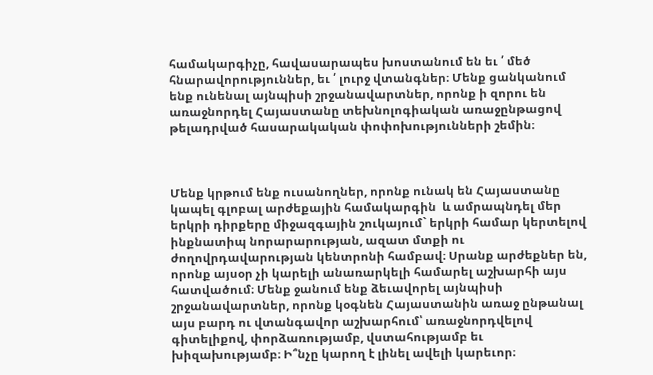համակարգիչը, հավասարապես խոստանում են եւ ՛ մեծ հնարավորություններ, եւ ՛ լուրջ վտանգներ։ Մենք ցանկանում ենք ունենալ այնպիսի շրջանավարտներ, որոնք ի զորու են առաջնորդել Հայաստանը տեխնոլոգիական առաջընթացով թելադրված հասարակական փոփոխությունների շեմին։



Մենք կրթում ենք ուսանողներ, որոնք ունակ են Հայաստանը կապել գլոբալ արժեքային համակարգին  և ամրապնդել մեր երկրի դիրքերը միջազգային շուկայում` երկրի համար կերտելով ինքնատիպ նորարարության, ազատ մտքի ու ժողովրդավարության կենտրոնի համբավ։ Սրանք արժեքներ են, որոնք այսօր չի կարելի անառարկելի համարել աշխարհի այս հատվածում։ Մենք ջանում ենք ձեւավորել այնպիսի շրջանավարտներ, որոնք կօգնեն Հայաստանին առաջ ընթանալ այս բարդ ու վտանգավոր աշխարհում՝ առաջնորդվելով գիտելիքով, փորձառությամբ, վստահությամբ եւ խիզախությամբ։ Ի՞նչը կարող է լինել ավելի կարեւոր։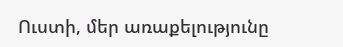Ուստի, մեր առաքելությունը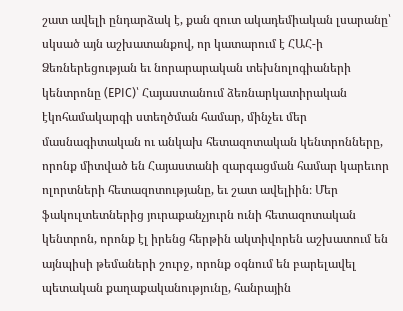շատ ավելի ընդարձակ է, քան զուտ ակադեմիական լսարանը՝ սկսած այն աշխատանքով, որ կատարում է ՀԱՀ-ի Ձեռներեցության եւ նորարարական տեխնոլոգիաների կենտրոնը (EPIC)՝ Հայաստանում ձեռնարկատիրական էկոհամակարգի ստեղծման համար, մինչեւ մեր մասնագիտական ու անկախ հետազոտական կենտրոնները, որոնք միտված են Հայաստանի զարգացման համար կարեւոր ոլորտների հետազոտությանը, եւ շատ ավելիին։ Մեր ֆակուլտետներից յուրաքանչյուրն ունի հետազոտական կենտրոն, որոնք էլ իրենց հերթին ակտիվորեն աշխատում են այնպիսի թեմաների շուրջ, որոնք օգնում են բարելավել պետական քաղաքականությունը, հանրային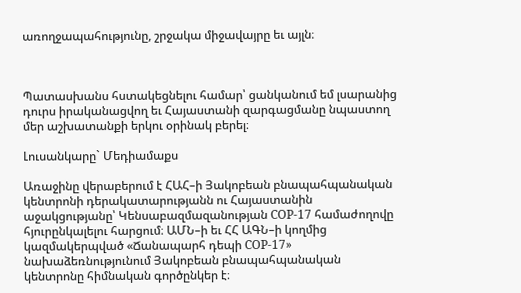առողջապահությունը, շրջակա միջավայրը եւ այլն։



Պատասխանս հստակեցնելու համար՝ ցանկանում եմ լսարանից դուրս իրականացվող եւ Հայաստանի զարգացմանը նպաստող մեր աշխատանքի երկու օրինակ բերել։

Լուսանկարը` Մեդիամաքս

Առաջինը վերաբերում է ՀԱՀ–ի Յակոբեան բնապահպանական կենտրոնի դերակատարությանն ու Հայաստանին աջակցությանը՝ Կենսաբազմազանության COP-17 համաժողովը հյուրընկալելու հարցում։ ԱՄՆ–ի եւ ՀՀ ԱԳՆ–ի կողմից կազմակերպված «Ճանապարհ դեպի COP-17» նախաձեռնությունում Յակոբեան բնապահպանական կենտրոնը հիմնական գործընկեր է։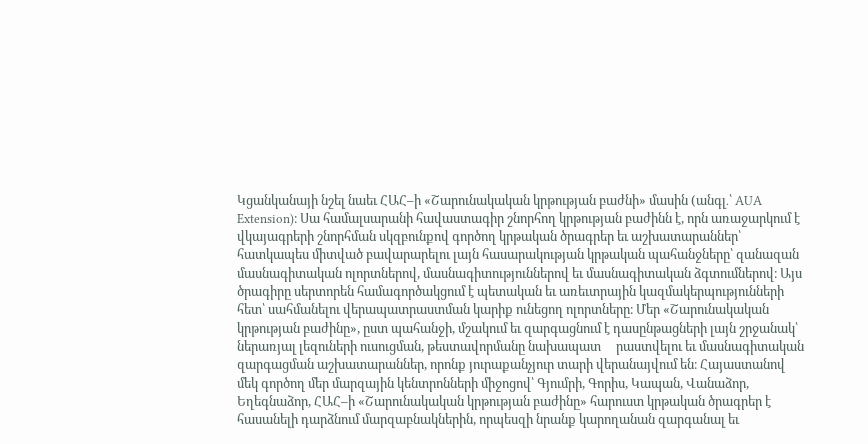Կցանկանայի նշել նաեւ ՀԱՀ–ի «Շարունակական կրթության բաժնի» մասին (անգլ․՝ AUA Extension)։ Սա համալսարանի հավաստագիր շնորհող կրթության բաժինն է, որն առաջարկում է վկայագրերի շնորհման սկզբունքով գործող կրթական ծրագրեր եւ աշխատարաններ՝ հատկապես միտված բավարարելու լայն հասարակության կրթական պահանջները՝ զանազան մասնագիտական ոլորտներով, մասնագիտություններով եւ մասնագիտական ձգտումներով։ Այս ծրագիրը սերտորեն համագործակցում է պետական եւ առեւտրային կազմակերպությունների հետ՝ սահմանելու վերապատրաստման կարիք ունեցող ոլորտները։ Մեր «Շարունակական կրթության բաժինը», ըստ պահանջի, մշակում եւ զարգացնում է դասընթացների լայն շրջանակ՝ ներառյալ լեզուների ուսուցման, թեստավորմանը նախապատ     րաստվելու եւ մասնագիտական զարգացման աշխատարաններ, որոնք յուրաքանչյուր տարի վերանայվում են։ Հայաստանով մեկ գործող մեր մարզային կենտրոնների միջոցով՝ Գյումրի, Գորիս, Կապան, Վանաձոր, Եղեգնաձոր, ՀԱՀ–ի «Շարունակական կրթության բաժինը» հարուստ կրթական ծրագրեր է հասանելի դարձնում մարզաբնակներին, որպեսզի նրանք կարողանան զարգանալ եւ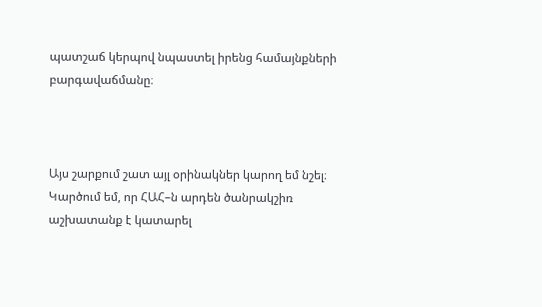պատշաճ կերպով նպաստել իրենց համայնքների բարգավաճմանը։



Այս շարքում շատ այլ օրինակներ կարող եմ նշել։ Կարծում եմ, որ ՀԱՀ–ն արդեն ծանրակշիռ աշխատանք է կատարել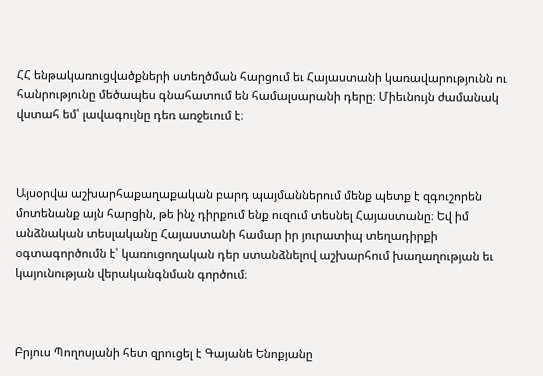ՀՀ ենթակառուցվածքների ստեղծման հարցում եւ Հայաստանի կառավարությունն ու հանրությունը մեծապես գնահատում են համալսարանի դերը։ Միեւնույն ժամանակ վստահ եմ՝ լավագույնը դեռ առջեւում է։



Այսօրվա աշխարհաքաղաքական բարդ պայմաններում մենք պետք է զգուշորեն մոտենանք այն հարցին, թե ինչ դիրքում ենք ուզում տեսնել Հայաստանը։ Եվ իմ անձնական տեսլականը Հայաստանի համար իր յուրատիպ տեղադիրքի օգտագործումն է՝ կառուցողական դեր ստանձնելով աշխարհում խաղաղության եւ կայունության վերականգնման գործում։



Բրյուս Պողոսյանի հետ զրուցել է Գայանե Ենոքյանը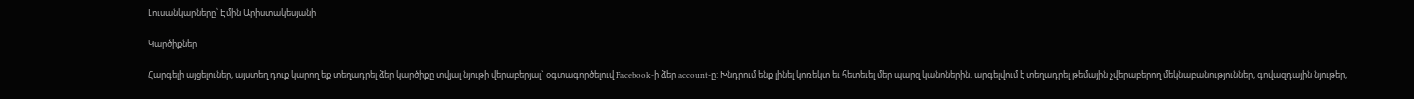Լուսանկարները՝ Էմին Արիստակեսյանի

Կարծիքներ

Հարգելի այցելուներ, այստեղ դուք կարող եք տեղադրել ձեր կարծիքը տվյալ նյութի վերաբերյալ` օգտագործելուվ Facebook-ի ձեր account-ը: Խնդրում ենք լինել կոռեկտ եւ հետեւել մեր պարզ կանոներին. արգելվում է տեղադրել թեմային չվերաբերող մեկնաբանություններ, գովազդային նյութեր,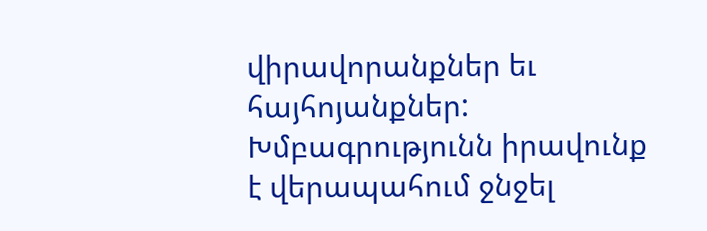վիրավորանքներ եւ հայհոյանքներ: Խմբագրությունն իրավունք է վերապահում ջնջել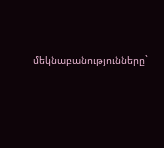մեկնաբանությունները`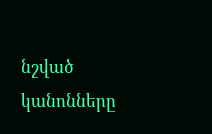նշված կանոնները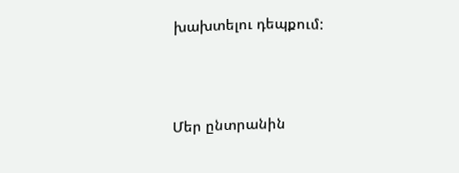խախտելու դեպքում:




Մեր ընտրանին